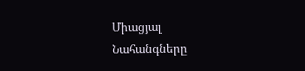Միացյալ Նահանգները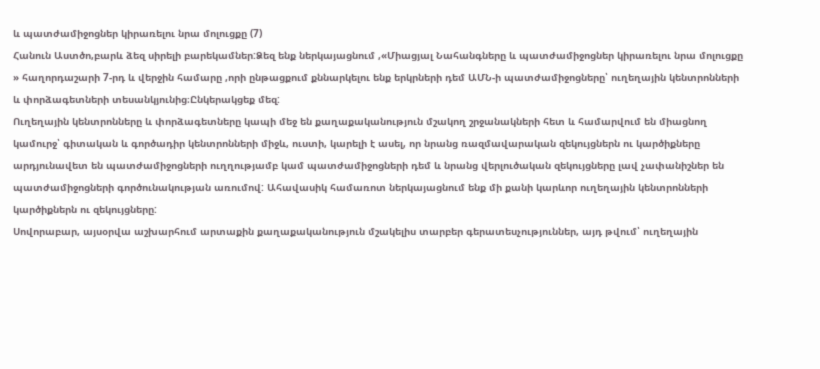և պատժամիջոցներ կիրառելու նրա մոլուցքը (7)
Հանուն Աստծո,բարև ձեզ սիրելի բարեկամներ:Ձեզ ենք ներկայացնում ,«Միացյալ Նահանգները և պատժամիջոցներ կիրառելու նրա մոլուցքը » հաղորդաշարի 7-րդ և վերջին համարը ,որի ընթացքում քննարկելու ենք երկրների դեմ ԱՄՆ-ի պատժամիջոցները՝ ուղեղային կենտրոնների և փորձագետների տեսանկյունից։Ընկերակցեք մեզ:
Ուղեղային կենտրոնները և փորձագետները կապի մեջ են քաղաքականություն մշակող շրջանակների հետ և համարվում են միացնող կամուրջ՝ գիտական և գործադիր կենտրոնների միջև, ուստի, կարելի է ասել, որ նրանց ռազմավարական զեկույցներն ու կարծիքները արդյունավետ են պատժամիջոցների ուղղությամբ կամ պատժամիջոցների դեմ և նրանց վերլուծական զեկույցները լավ չափանիշներ են պատժամիջոցների գործունակության առումով: Ահավասիկ համառոտ ներկայացնում ենք մի քանի կարևոր ուղեղային կենտրոնների կարծիքներն ու զեկույցները:
Սովորաբար, այսօրվա աշխարհում արտաքին քաղաքականություն մշակելիս տարբեր գերատեսչություններ, այդ թվում՝ ուղեղային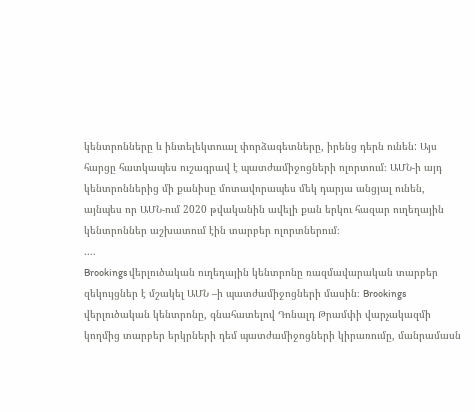կենտրոնները և ինտելեկտուալ փորձագետները, իրենց դերն ունեն: Այս հարցը հատկապես ուշագրավ է պատժամիջոցների ոլորտում։ ԱՄՆ-ի այդ կենտրոններից մի քանիսը մոտավորապես մեկ դարյա անցյալ ունեն, այնպես որ ԱՄՆ-ում 2020 թվականին ավելի քան երկու հազար ուղեղային կենտրոններ աշխատում էին տարբեր ոլորտներում։
....
Brookings վերլուծական ուղեղային կենտրոնը ռազմավարական տարբեր զեկույցներ է մշակել ԱՄՆ –ի պատժամիջոցների մասին։ Brookings վերլուծական կենտրոնը, գնահատելով Դոնալդ Թրամփի վարչակազմի կողմից տարբեր երկրների դեմ պատժամիջոցների կիրառումը, մանրամասն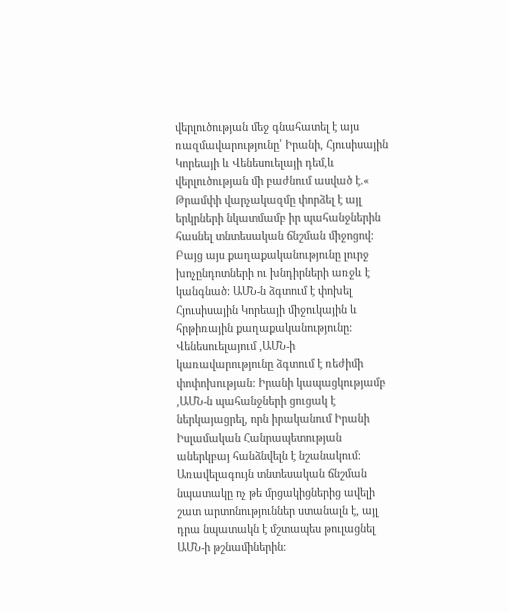վերլուծության մեջ գնահատել է այս ռազմավարությունը՝ Իրանի, Հյուսիսային Կորեայի և Վենեսուելայի դեմ,և վերլուծության մի բաժնում ասված է.« Թրամփի վարչակազմը փորձել է այլ երկրների նկատմամբ իր պահանջներին հասնել տնտեսական ճնշման միջոցով: Բայց այս քաղաքականությունը լուրջ խոչընդոտների ու խնդիրների առջև է կանգնած: ԱՄՆ-ն ձգտում է փոխել Հյուսիսային Կորեայի միջուկային և հրթիռային քաղաքականությունը: Վենեսուելայում ,ԱՄՆ-ի կառավարությունը ձգտում է ռեժիմի փոփոխության: Իրանի կապացկությամբ ,ԱՄՆ-ն պահանջների ցուցակ է ներկայացրել, որն իրականում Իրանի Իսլամական Հանրապետության աներկբայ հանձնվելն է նշանակում: Առավելագույն տնտեսական ճնշման նպատակը ոչ թե մրցակիցներից ավելի շատ արտոնություններ ստանալն է, այլ դրա նպատակն է մշտապես թուլացնել ԱՄՆ-ի թշնամիներին։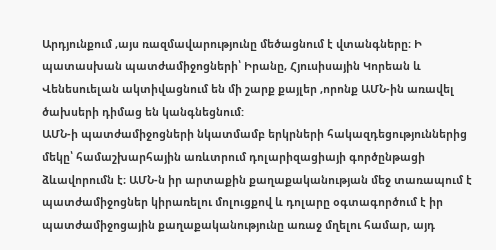Արդյունքում ,այս ռազմավարությունը մեծացնում է վտանգները։ Ի պատասխան պատժամիջոցների՝ Իրանը, Հյուսիսային Կորեան և Վենեսուելան ակտիվացնում են մի շարք քայլեր ,որոնք ԱՄՆ-ին առավել ծախսերի դիմաց են կանգնեցնում:
ԱՄՆ-ի պատժամիջոցների նկատմամբ երկրների հակազդեցություններից մեկը՝ համաշխարհային առևտրում դոլարիզացիայի գործընթացի ձևավորումն է։ ԱՄՆ-ն իր արտաքին քաղաքականության մեջ տառապում է պատժամիջոցներ կիրառելու մոլուցքով և դոլարը օգտագործում է իր պատժամիջոցային քաղաքականությունը առաջ մղելու համար, այդ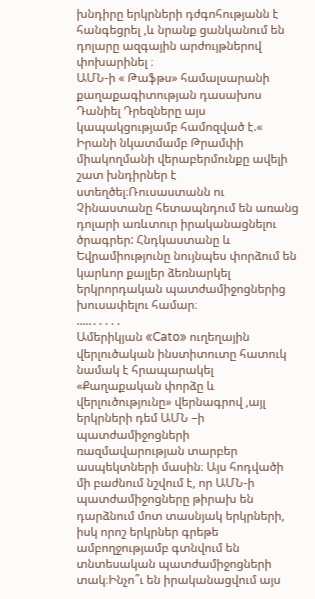խնդիրը երկրների դժգոհությանն է հանգեցրել ,և նրանք ցանկանում են դոլարը ազգային արժույթներով փոխարինել ։
ԱՄՆ-ի « Թաֆթս» համալսարանի քաղաքագիտության դասախոս Դանիել Դրեզները այս կապակցությամբ համոզված է.« Իրանի նկատմամբ Թրամփի միակողմանի վերաբերմունքը ավելի շատ խնդիրներ է ստեղծել։Ռուսաստանն ու Չինաստանը հետապնդում են առանց դոլարի առևտուր իրականացնելու ծրագրեր: Հնդկաստանը և Եվրամիությունը նույնպես փորձում են կարևոր քայլեր ձեռնարկել երկրորդական պատժամիջոցներից խուսափելու համար։
.....․․․․․
Ամերիկյան «Cato» ուղեղային վերլուծական ինստիտուտը հատուկ նամակ է հրապարակել «Քաղաքական փորձը և վերլուծությունը» վերնագրով ,այլ երկրների դեմ ԱՄՆ –ի պատժամիջոցների ռազմավարության տարբեր ասպեկտների մասին։ Այս հոդվածի մի բաժնում նշվում է, որ ԱՄՆ-ի պատժամիջոցները թիրախ են դարձնում մոտ տասնյակ երկրների, իսկ որոշ երկրներ գրեթե ամբողջությամբ գտնվում են տնտեսական պատժամիջոցների տակ։Ինչո՞ւ են իրականացվում այս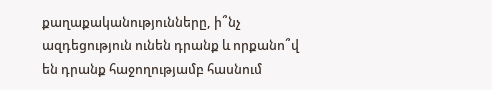քաղաքականությունները, ի՞նչ ազդեցություն ունեն դրանք և որքանո՞վ են դրանք հաջողությամբ հասնում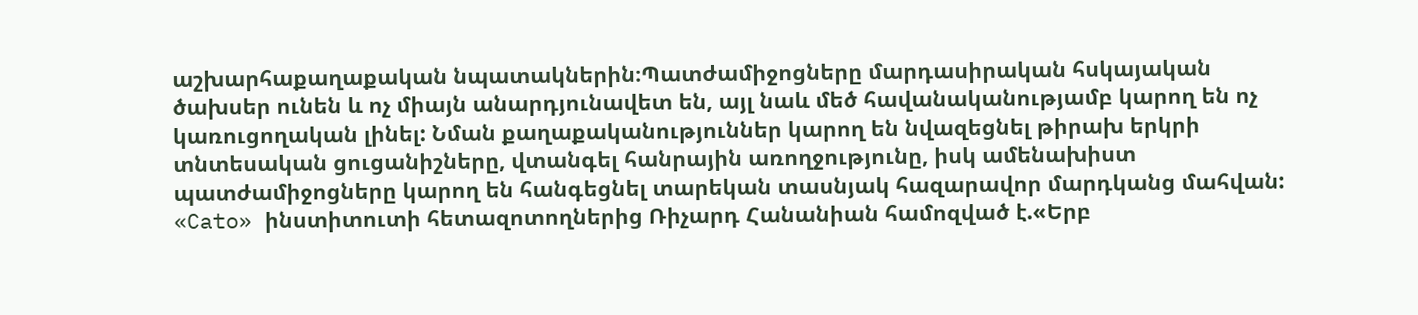աշխարհաքաղաքական նպատակներին։Պատժամիջոցները մարդասիրական հսկայական ծախսեր ունեն և ոչ միայն անարդյունավետ են, այլ նաև մեծ հավանականությամբ կարող են ոչ կառուցողական լինել: Նման քաղաքականություններ կարող են նվազեցնել թիրախ երկրի տնտեսական ցուցանիշները, վտանգել հանրային առողջությունը, իսկ ամենախիստ պատժամիջոցները կարող են հանգեցնել տարեկան տասնյակ հազարավոր մարդկանց մահվան:
«Cato» ինստիտուտի հետազոտողներից Ռիչարդ Հանանիան համոզված է.«Երբ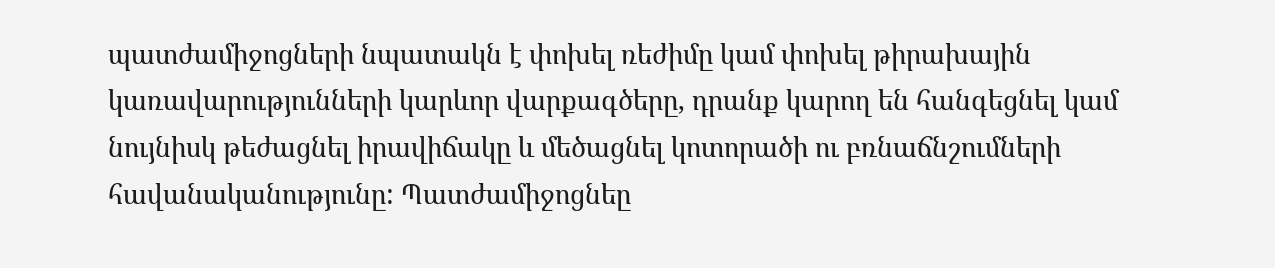պատժամիջոցների նպատակն է փոխել ռեժիմը կամ փոխել թիրախային կառավարությունների կարևոր վարքագծերը, դրանք կարող են հանգեցնել կամ նույնիսկ թեժացնել իրավիճակը և մեծացնել կոտորածի ու բռնաճնշումների հավանականությունը: Պատժամիջոցնեը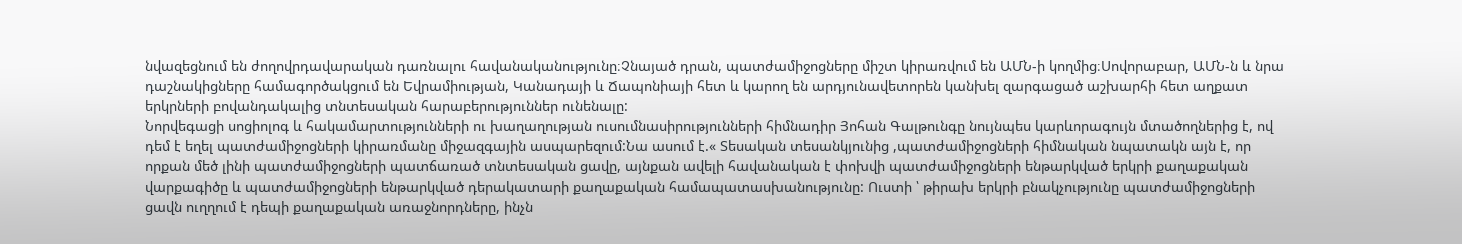նվազեցնում են ժողովրդավարական դառնալու հավանականությունը։Չնայած դրան, պատժամիջոցները միշտ կիրառվում են ԱՄՆ-ի կողմից։Սովորաբար, ԱՄՆ-ն և նրա դաշնակիցները համագործակցում են Եվրամիության, Կանադայի և Ճապոնիայի հետ և կարող են արդյունավետորեն կանխել զարգացած աշխարհի հետ աղքատ երկրների բովանդակալից տնտեսական հարաբերություններ ունենալը:
Նորվեգացի սոցիոլոգ և հակամարտությունների ու խաղաղության ուսումնասիրությունների հիմնադիր Յոհան Գալթունգը նույնպես կարևորագույն մտածողներից է, ով դեմ է եղել պատժամիջոցների կիրառմանը միջազգային ասպարեզում:Նա ասում է.« Տեսական տեսանկյունից ,պատժամիջոցների հիմնական նպատակն այն է, որ որքան մեծ լինի պատժամիջոցների պատճառած տնտեսական ցավը, այնքան ավելի հավանական է փոխվի պատժամիջոցների ենթարկված երկրի քաղաքական վարքագիծը և պատժամիջոցների ենթարկված դերակատարի քաղաքական համապատասխանությունը: Ուստի ՝ թիրախ երկրի բնակչությունը պատժամիջոցների ցավն ուղղում է դեպի քաղաքական առաջնորդները, ինչն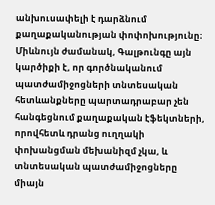անխուսափելի է դարձնում քաղաքականության փոփոխությունը։ Միևնույն ժամանակ, Գալթունգը այն կարծիքի է, որ գործնականում պատժամիջոցների տնտեսական հետևանքները պարտադրաբար չեն հանգեցնում քաղաքական էֆեկտների, որովհետև դրանց ուղղակի փոխանցման մեխանիզմ չկա, և տնտեսական պատժամիջոցները միայն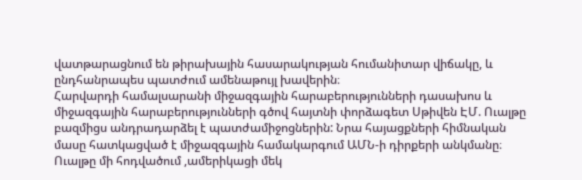վատթարացնում են թիրախային հասարակության հումանիտար վիճակը, և ընդհանրապես պատժում ամենաթույլ խավերին։
Հարվարդի համալսարանի միջազգային հարաբերությունների դասախոս և միջազգային հարաբերությունների գծով հայտնի փորձագետ Սթիվեն ԷՄ. Ուալթը բազմիցս անդրադարձել է պատժամիջոցներին: Նրա հայացքների հիմնական մասը հատկացված է միջազգային համակարգում ԱՄՆ-ի դիրքերի անկմանը։ Ուալթը մի հոդվածում ,ամերիկացի մեկ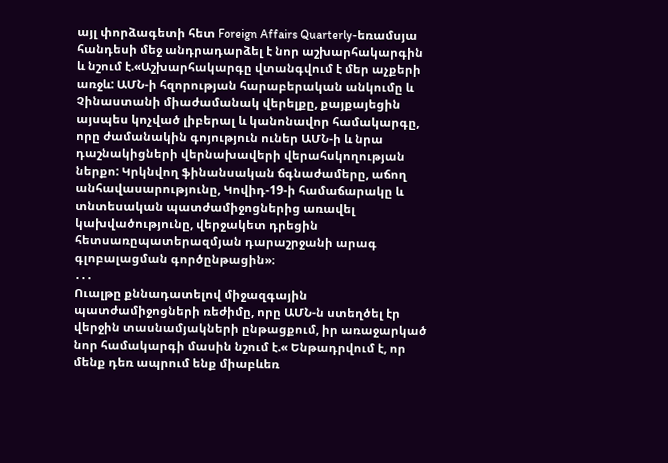այլ փորձագետի հետ Foreign Affairs Quarterly-եռամսյա հանդեսի մեջ անդրադարձել է նոր աշխարհակարգին և նշում է.«Աշխարհակարգը վտանգվում է մեր աչքերի առջև: ԱՄՆ-ի հզորության հարաբերական անկումը և Չինաստանի միաժամանակ վերելքը, քայքայեցին այսպես կոչված լիբերալ և կանոնավոր համակարգը, որը ժամանակին գոյություն ուներ ԱՄՆ-ի և նրա դաշնակիցների վերնախավերի վերահսկողության ներքո: Կրկնվող ֆինանսական ճգնաժամերը, աճող անհավասարությունը, Կովիդ-19-ի համաճարակը և տնտեսական պատժամիջոցներից առավել կախվածությունը, վերջակետ դրեցին հետսառըպատերազմյան դարաշրջանի արագ գլոբալացման գործընթացին»։
․․․
Ուալթը քննադատելով միջազգային պատժամիջոցների ռեժիմը, որը ԱՄՆ-ն ստեղծել էր վերջին տասնամյակների ընթացքում, իր առաջարկած նոր համակարգի մասին նշում է.« Ենթադրվում է, որ մենք դեռ ապրում ենք միաբևեռ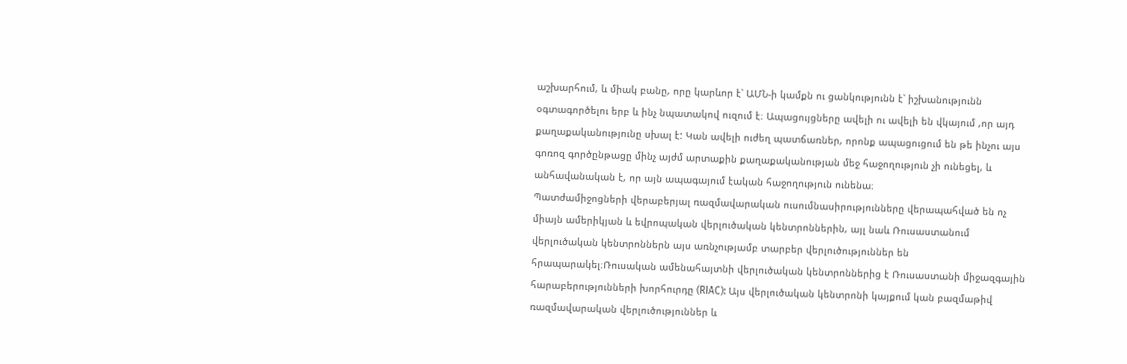աշխարհում, և միակ բանը, որը կարևոր է՝ ԱՄՆ-ի կամքն ու ցանկությունն է՝ իշխանությունն օգտագործելու երբ և ինչ նպատակով ուզում է։ Ապացույցները ավելի ու ավելի են վկայում ,որ այդ քաղաքականությունը սխալ է: Կան ավելի ուժեղ պատճառներ, որոնք ապացուցում են թե ինչու այս գոռոզ գործընթացը մինչ այժմ արտաքին քաղաքականության մեջ հաջողություն չի ունեցել, և անհավանական է, որ այն ապագայում էական հաջողություն ունենա։
Պատժամիջոցների վերաբերյալ ռազմավարական ուսումնասիրությունները վերապահված են ոչ միայն ամերիկյան և եվրոպական վերլուծական կենտրոններին, այլ նաև Ռուսաստանում վերլուծական կենտրոններն այս առնչությամբ տարբեր վերլուծություններ են հրապարակել։Ռուսական ամենահայտնի վերլուծական կենտրոններից է Ռուսաստանի միջազգային հարաբերությունների խորհուրդը (RIAC): Այս վերլուծական կենտրոնի կայքում կան բազմաթիվ ռազմավարական վերլուծություններ և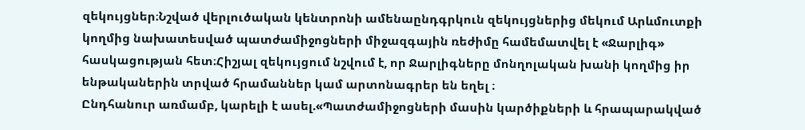զեկույցներ։Նշված վերլուծական կենտրոնի ամենաընդգրկուն զեկույցներից մեկում Արևմուտքի կողմից նախատեսված պատժամիջոցների միջազգային ռեժիմը համեմատվել է «Ջարլիգ» հասկացության հետ։Հիշյալ զեկույցում նշվում է, որ Ջարլիգները մոնղոլական խանի կողմից իր ենթականերին տրված հրամաններ կամ արտոնագրեր են եղել ։
Ընդհանուր առմամբ, կարելի է ասել.«Պատժամիջոցների մասին կարծիքների և հրապարակված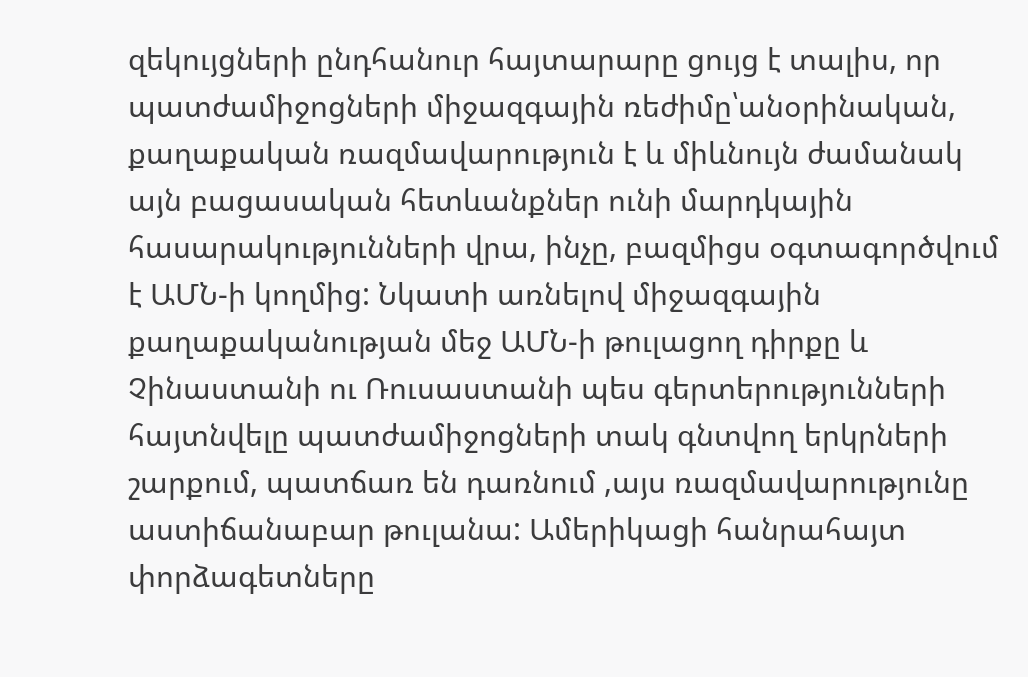զեկույցների ընդհանուր հայտարարը ցույց է տալիս, որ պատժամիջոցների միջազգային ռեժիմը՝անօրինական, քաղաքական ռազմավարություն է և միևնույն ժամանակ այն բացասական հետևանքներ ունի մարդկային հասարակությունների վրա, ինչը, բազմիցս օգտագործվում է ԱՄՆ-ի կողմից: Նկատի առնելով միջազգային քաղաքականության մեջ ԱՄՆ-ի թուլացող դիրքը և Չինաստանի ու Ռուսաստանի պես գերտերությունների հայտնվելը պատժամիջոցների տակ գնտվող երկրների շարքում, պատճառ են դառնում ,այս ռազմավարությունը աստիճանաբար թուլանա: Ամերիկացի հանրահայտ փորձագետները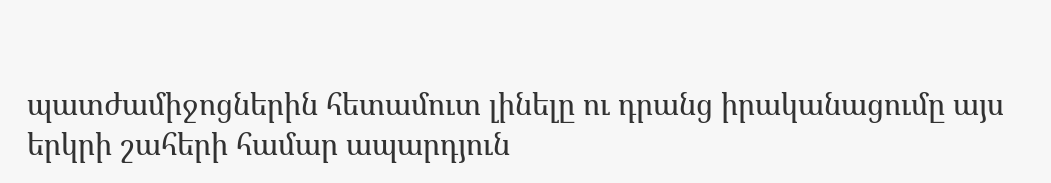պատժամիջոցներին հետամուտ լինելը ու դրանց իրականացումը այս երկրի շահերի համար ապարդյուն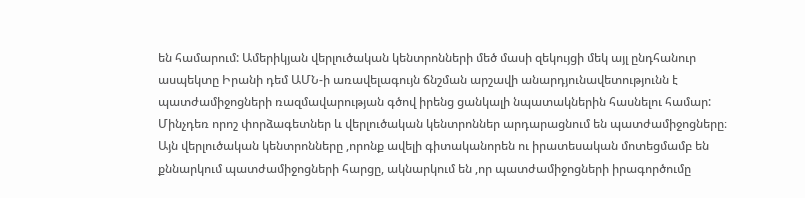են համարում: Ամերիկյան վերլուծական կենտրոնների մեծ մասի զեկույցի մեկ այլ ընդհանուր ասպեկտը Իրանի դեմ ԱՄՆ-ի առավելագույն ճնշման արշավի անարդյունավետությունն է պատժամիջոցների ռազմավարության գծով իրենց ցանկալի նպատակներին հասնելու համար: Մինչդեռ որոշ փորձագետներ և վերլուծական կենտրոններ արդարացնում են պատժամիջոցները։ Այն վերլուծական կենտրոնները ,որոնք ավելի գիտականորեն ու իրատեսական մոտեցմամբ են քննարկում պատժամիջոցների հարցը, ակնարկում են ,որ պատժամիջոցների իրագործումը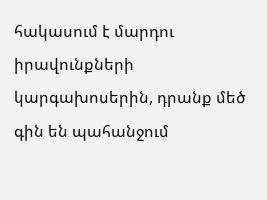հակասում է մարդու իրավունքների կարգախոսերին, դրանք մեծ գին են պահանջում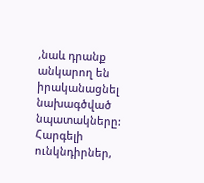,նաև դրանք անկարող են իրականացնել նախագծված նպատակները:
Հարգելի ունկնդիրներ,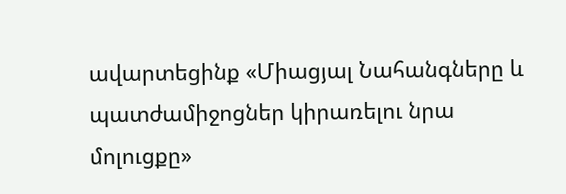ավարտեցինք «Միացյալ Նահանգները և պատժամիջոցներ կիրառելու նրա մոլուցքը»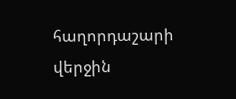հաղորդաշարի վերջին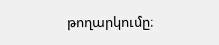թողարկումը։